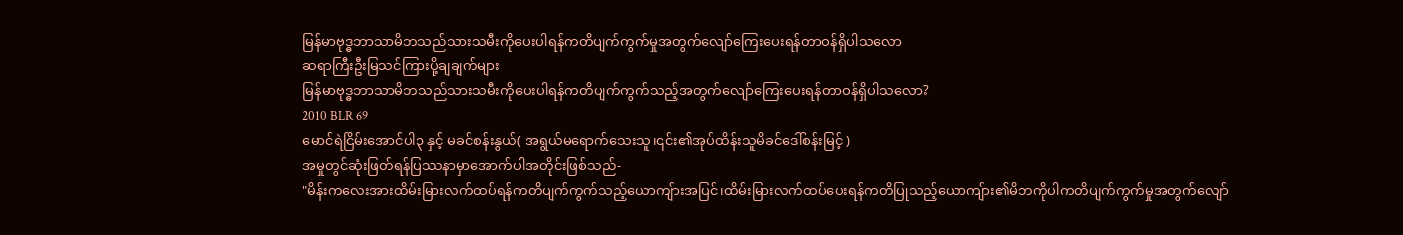မြန်မာဗုဒ္ဓဘာသာမိဘသည်သားသမီးကိုပေးပါရန်ကတိပျက်ကွက်မှုအတွက်လျော်ကြေးပေးရန်တာဝန်ရှိပါသလော
ဆရာကြီးဦးမြသင်ကြားပို့ချချက်များ
မြန်မာဗုဒ္ဓဘာသာမိဘသည်သားသမီးကိုပေးပါရန်ကတိပျက်ကွက်သည့်အတွက်လျော်ကြေးပေးရန်တာဝန်ရှိပါသလော?
2010 BLR 69
မောင်ရဲငြိမ်းအောင်ပါ၃ နှင့် မခင်စန်းနွယ်( အရွယ်မရောက်သေးသူ၊၎င်း၏အုပ်ထိန်းသူမိခင်ဒေါ်စန်းမြင့် )
အမှုတွင်ဆုံးဖြတ်ရန်ပြဿနာမှာအောက်ပါအတိုင်းဖြစ်သည်-
"မိန်းကလေးအားထိမ်းမြားလက်ထပ်ရန်ကတိပျက်ကွက်သည့်ယောကျ်ားအပြင်၊ထိမ်းမြားလက်ထပ်ပေးရန်ကတိပြုသည့်ယောကျ်ား၏မိဘကိုပါကတိပျက်ကွက်မှုအတွက်လျော်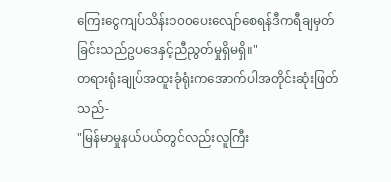ကြေးငွေကျပ်သိန်း၁၀၀ပေးလျော်စေရန်ဒီကရီချမှတ်ခြင်းသည်ဥပဒေနှင့်ညီညွတ်မှုရှိမရှိ။"
တရားရုံးချုပ်အထူးခုံရုံးကအောက်ပါအတိုင်းဆုံးဖြတ်သည်-
"မြန်မာမှုနယ်ပယ်တွင်လည်းလူကြီး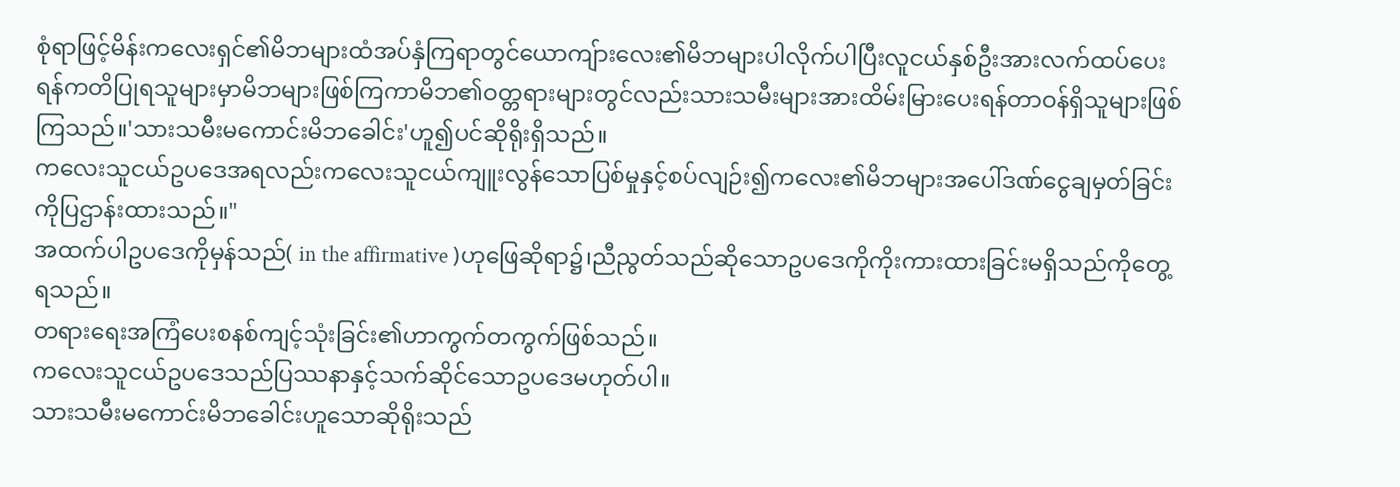စုံရာဖြင့်မိန်းကလေးရှင်၏မိဘများထံအပ်နှံကြရာတွင်ယောကျ်ားလေး၏မိဘများပါလိုက်ပါပြီးလူငယ်နှစ်ဦးအားလက်ထပ်ပေးရန်ကတိပြုရသူများမှာမိဘများဖြစ်ကြကာမိဘ၏ဝတ္တရားများတွင်လည်းသားသမီးများအားထိမ်းမြားပေးရန်တာဝန်ရှိသူများဖြစ်ကြသည်။'သားသမီးမကောင်းမိဘခေါင်း'ဟူ၍ပင်ဆိုရိုးရှိသည်။
ကလေးသူငယ်ဥပဒေအရလည်းကလေးသူငယ်ကျူးလွန်သောပြစ်မှုနှင့်စပ်လျဉ်း၍ကလေး၏မိဘများအပေါ်ဒဏ်ငွေချမှတ်ခြင်းကိုပြဌာန်းထားသည်။"
အထက်ပါဥပဒေကိုမှန်သည်( in the affirmative )ဟုဖြေဆိုရာ၌၊ညီညွတ်သည်ဆိုသောဥပဒေကိုကိုးကားထားခြင်းမရှိသည်ကိုတွေ့ရသည်။
တရားရေးအကြံပေးစနစ်ကျင့်သုံးခြင်း၏ဟာကွက်တကွက်ဖြစ်သည်။
ကလေးသူငယ်ဥပဒေသည်ပြဿနာနှင့်သက်ဆိုင်သောဥပဒေမဟုတ်ပါ။
သားသမီးမကောင်းမိဘခေါင်းဟူသောဆိုရိုးသည်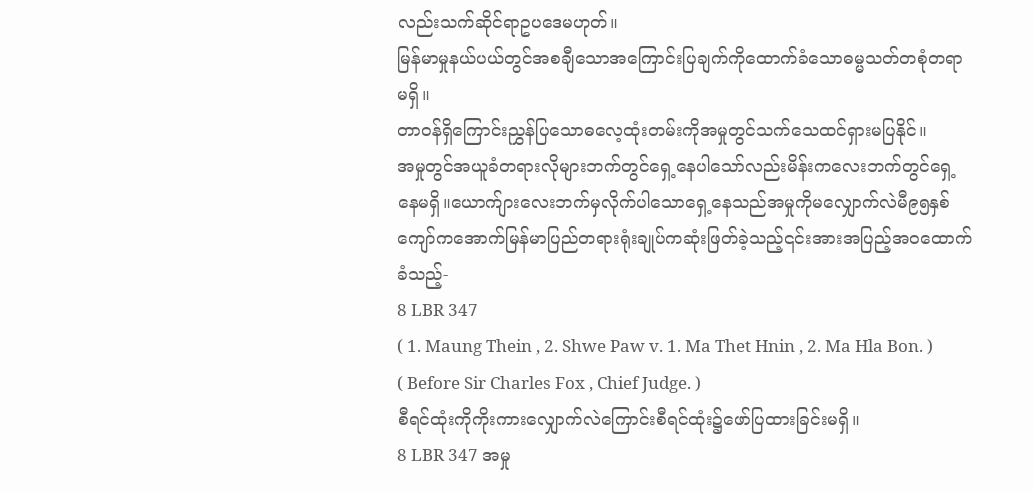လည်းသက်ဆိုင်ရာဥပဒေမဟုတ်။
မြန်မာမှုနယ်ပယ်တွင်အစချီသောအကြောင်းပြချက်ကိုထောက်ခံသောဓမ္မသတ်တစုံတရာမရှိ။
တာဝန်ရှိကြောင်းညွှန်ပြသောဓလေ့ထုံးတမ်းကိုအမှုတွင်သက်သေထင်ရှားမပြနိုင်။
အမှုတွင်အယူခံတရားလိုများဘက်တွင်ရှေ့နေပါသော်လည်းမိန်းကလေးဘက်တွင်ရှေ့နေမရှိ။ယောက်ျားလေးဘက်မှလိုက်ပါသောရှေ့နေသည်အမှုကိုမလျှောက်လဲမီ၉၅နှစ်ကျော်ကအောက်မြန်မာပြည်တရားရုံးချုပ်ကဆုံးဖြတ်ခဲ့သည့်၎င်းအားအပြည့်အဝထောက်ခံသည့်-
8 LBR 347
( 1. Maung Thein , 2. Shwe Paw v. 1. Ma Thet Hnin , 2. Ma Hla Bon. )
( Before Sir Charles Fox , Chief Judge. )
စီရင်ထုံးကိုကိုးကားလျှောက်လဲကြောင်းစီရင်ထုံး၌ဖော်ပြထားခြင်းမရှိ။
8 LBR 347 အမှု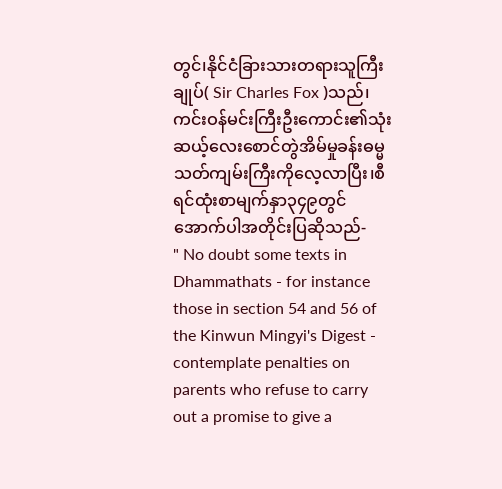တွင်၊နိုင်ငံခြားသားတရားသူကြီးချုပ်( Sir Charles Fox )သည်၊ကင်းဝန်မင်းကြီးဦးကောင်း၏သုံးဆယ့်လေးစောင်တွဲအိမ်မှုခန်းဓမ္မသတ်ကျမ်းကြီးကိုလေ့လာပြီး၊စီရင်ထုံးစာမျက်နှာ၃၄၉တွင်အောက်ပါအတိုင်းပြဆိုသည်-
" No doubt some texts in Dhammathats - for instance those in section 54 and 56 of the Kinwun Mingyi's Digest - contemplate penalties on parents who refuse to carry out a promise to give a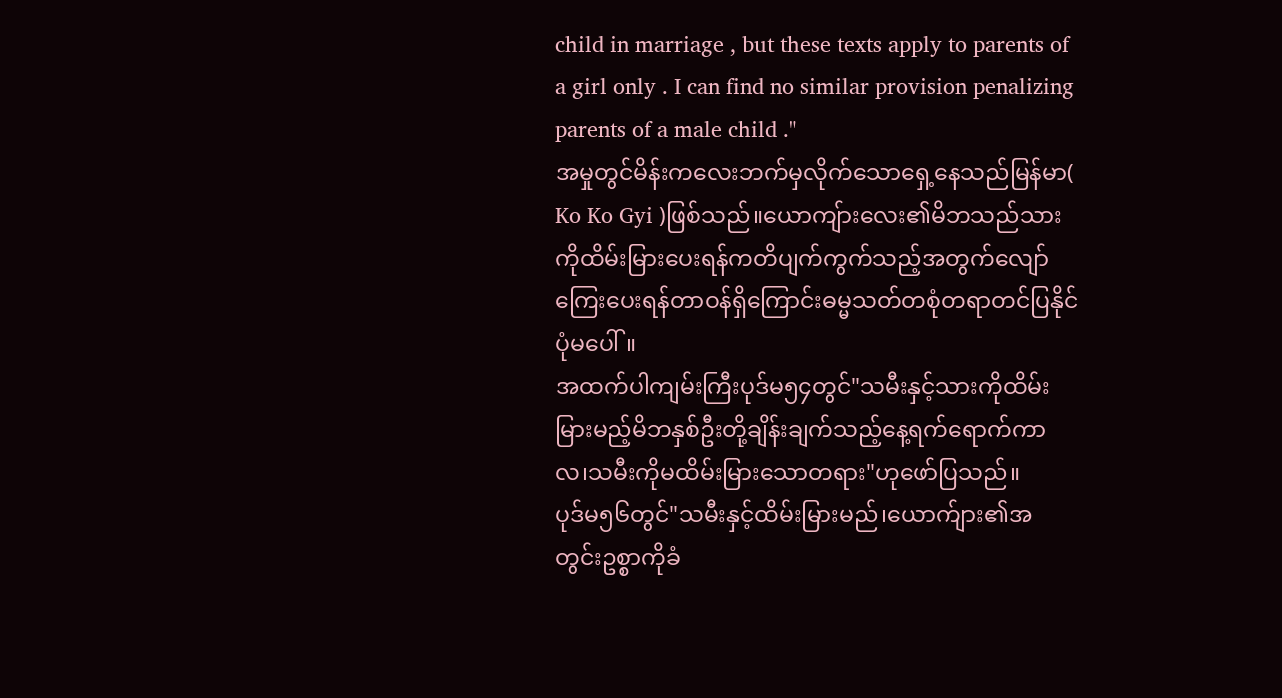child in marriage , but these texts apply to parents of a girl only . I can find no similar provision penalizing parents of a male child ."
အမှုတွင်မိန်းကလေးဘက်မှလိုက်သောရှေ့နေသည်မြန်မာ( Ko Ko Gyi )ဖြစ်သည်။ယောကျ်ားလေး၏မိဘသည်သားကိုထိမ်းမြားပေးရန်ကတိပျက်ကွက်သည့်အတွက်လျော်ကြေးပေးရန်တာဝန်ရှိကြောင်းဓမ္မသတ်တစုံတရာတင်ပြနိုင်ပုံမပေါ်။
အထက်ပါကျမ်းကြီးပုဒ်မ၅၄တွင်"သမီးနှင့်သားကိုထိမ်းမြားမည့်မိဘနှစ်ဦးတို့ချိန်းချက်သည့်နေ့ရက်ရောက်ကာလ၊သမီးကိုမထိမ်းမြားသောတရား"ဟုဖော်ပြသည်။
ပုဒ်မ၅၆တွင်"သမီးနှင့်ထိမ်းမြားမည်၊ယောက်ျား၏အတွင်းဥစ္စာကိုခံ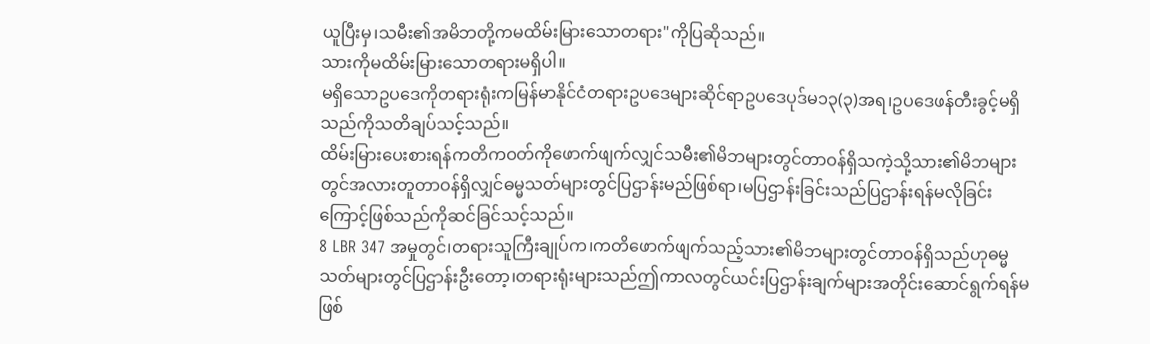ယူပြီးမှ၊သမီး၏အမိဘတို့ကမထိမ်းမြားသောတရား"ကိုပြဆိုသည်။
သားကိုမထိမ်းမြားသောတရားမရှိပါ။
မရှိသောဥပဒေကိုတရားရုံးကမြန်မာနိုင်ငံတရားဥပဒေများဆိုင်ရာဥပဒေပုဒ်မ၁၃(၃)အရ၊ဥပဒေဖန်တီးခွင့်မရှိသည်ကိုသတိချပ်သင့်သည်။
ထိမ်းမြားပေးစားရန်ကတိကဝတ်ကိုဖောက်ဖျက်လျှင်သမီး၏မိဘများတွင်တာဝန်ရှိသကဲ့သို့သား၏မိဘများတွင်အလားတူတာဝန်ရှိလျှင်ဓမ္မသတ်များတွင်ပြဌာန်းမည်ဖြစ်ရာ၊မပြဌာန်းခြင်းသည်ပြဌာန်းရန်မလိုခြင်းကြောင့်ဖြစ်သည်ကိုဆင်ခြင်သင့်သည်။
8 LBR 347 အမှုတွင်၊တရားသူကြီးချုပ်က၊ကတိဖောက်ဖျက်သည့်သား၏မိဘများတွင်တာဝန်ရှိသည်ဟုဓမ္မသတ်များတွင်ပြဌာန်းဦးတော့၊တရားရုံးများသည်ဤကာလတွင်ယင်းပြဌာန်းချက်များအတိုင်းဆောင်ရွက်ရန်မဖြစ်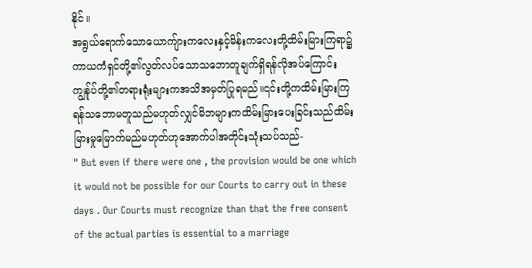နိုင်။
အရွယ်ရောက်သောယောကျ်ားကလေးနှင့်မိန်းကလေးတို့ထိမ်းမြားကြရာ၌ကာယကံရှင်တို့၏လွတ်လပ်သောသဘောတူချက်ရှိရန်လိုအပ်ကြောင်းကျွန်ုပ်တို့၏တရားရုံးများကအသိအမှတ်ပြုရမည်။၎င်းတို့ကထိမ်းမြားကြရန်သဘောမတူသည်မဟုတ်လျှင်မိဘများကထိမ်းမြားပေးခြင်းသည်ထိမ်းမြားမှုမြောက်မည်မဟုတ်ဟုအောက်ပါအတိုင်းသုံးသပ်သည်-
" But even if there were one , the provision would be one which it would not be possible for our Courts to carry out in these days . Our Courts must recognize than that the free consent of the actual parties is essential to a marriage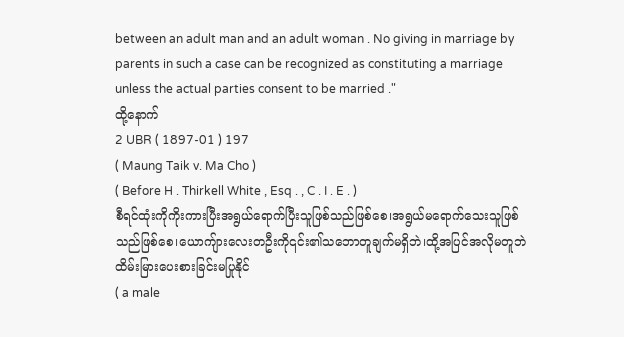between an adult man and an adult woman . No giving in marriage by parents in such a case can be recognized as constituting a marriage unless the actual parties consent to be married ."
ထို့နောက်
2 UBR ( 1897-01 ) 197
( Maung Taik v. Ma Cho )
( Before H . Thirkell White , Esq . , C . I . E . )
စီရင်ထုံးကိုကိုးကားပြီးအရွယ်ရောက်ပြီးသူဖြစ်သည်ဖြစ်စေ၊အရွယ်မရောက်သေးသူဖြစ်သည်ဖြစ်စေ၊ယောကျ်ားလေးတဦးကို၎င်း၏သဘောတူချက်မရှိဘဲ၊ထို့အပြင်အလိုမတူဘဲထိမ်းမြားပေးစားခြင်းမပြုနိုင်
( a male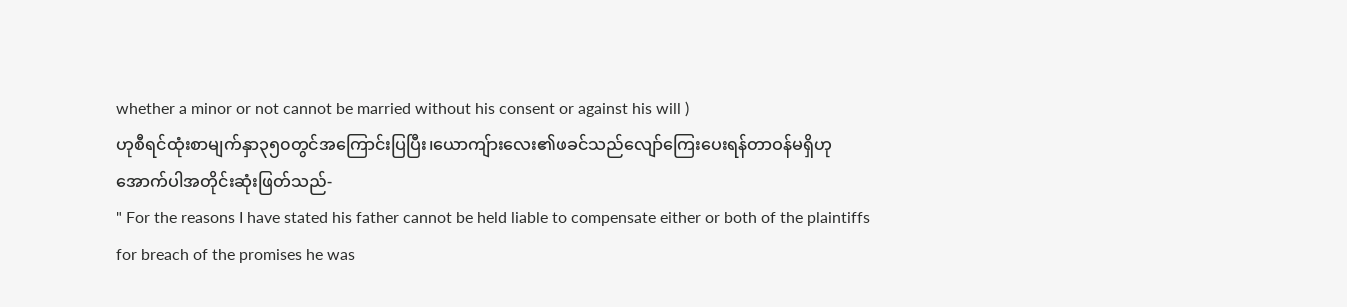whether a minor or not cannot be married without his consent or against his will )
ဟုစီရင်ထုံးစာမျက်နှာ၃၅၀တွင်အကြောင်းပြပြီး၊ယောကျ်ားလေး၏ဖခင်သည်လျော်ကြေးပေးရန်တာဝန်မရှိဟုအောက်ပါအတိုင်းဆုံးဖြတ်သည်-
" For the reasons I have stated his father cannot be held liable to compensate either or both of the plaintiffs for breach of the promises he was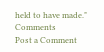held to have made."
Comments
Post a Comment